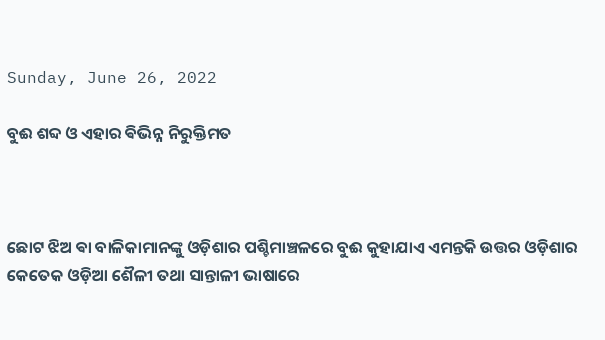Sunday, June 26, 2022

ବୁଈ ଶବ୍ଦ ଓ ଏହାର ଵିଭିନ୍ନ ନିରୁକ୍ତିମତ



ଛୋଟ ଝିଅ ଵା ବାଳିକାମାନଙ୍କୁ ଓଡ଼ିଶାର ପଶ୍ଚିମାଞ୍ଚଳରେ ବୁଈ କୁହାଯାଏ ଏମନ୍ତକି ଉତ୍ତର ଓଡ଼ିଶାର କେତେକ ଓଡ଼ିଆ ଶୈଳୀ ତଥା ସାନ୍ତାଳୀ ଭାଷାରେ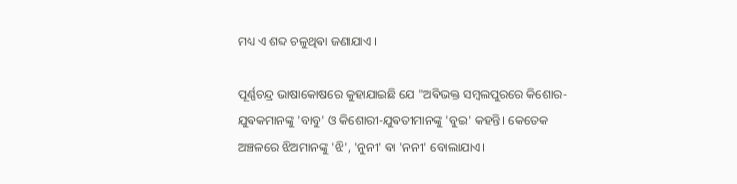ମଧ୍ୟ ଏ ଶବ୍ଦ ଚଳୁଥିଵା ଜଣାଯାଏ ।

ପୂର୍ଣ୍ଣଚନ୍ଦ୍ର ଭାଷାକୋଷରେ କୁହାଯାଇଛି ଯେ "ଅଵିଭକ୍ତ ସମ୍ବଲପୁରରେ କିଶୋର-ଯୁଵକମାନଙ୍କୁ 'ବାବୁ' ଓ କିଶୋରୀ-ଯୁଵତୀମାନଙ୍କୁ 'ବୁଇ' କହନ୍ତି। କେତେକ ଅଞ୍ଚଳରେ ଝିଅମାନଙ୍କୁ 'ଝି', 'ନୁନୀ' ଵା 'ନନୀ' ବୋଲାଯାଏ।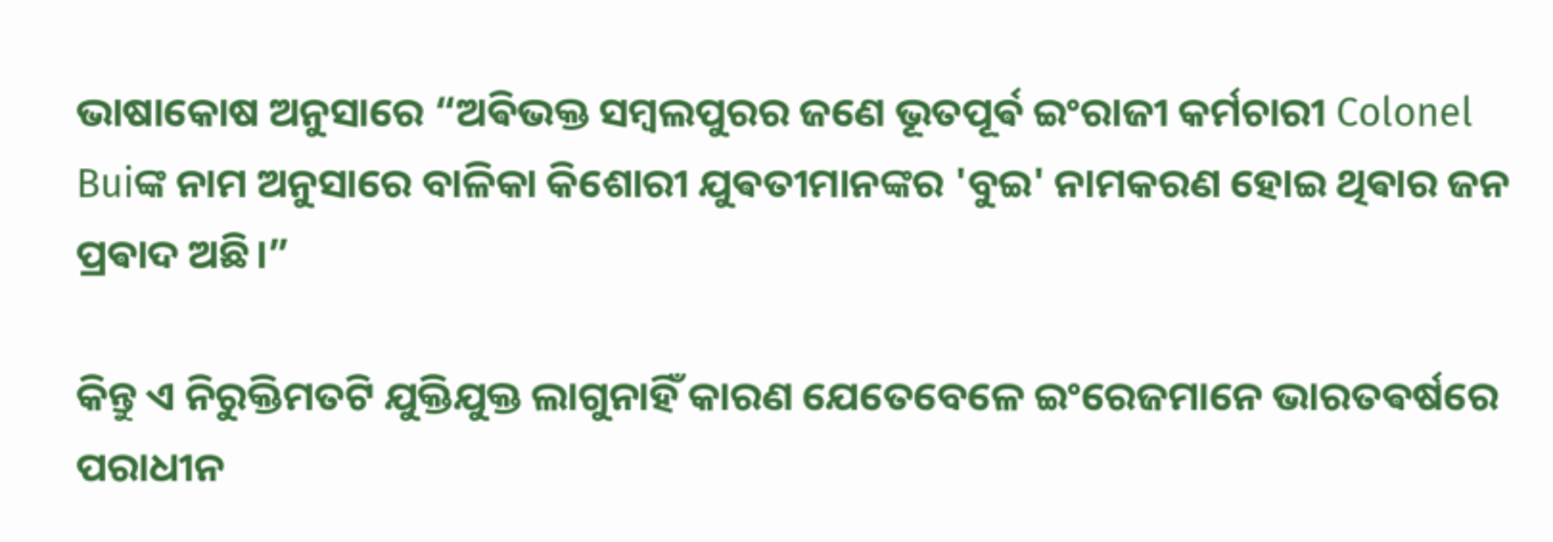ଭାଷାକୋଷ ଅନୁସାରେ “ଅଵିଭକ୍ତ ସମ୍ବଲପୁରର ଜଣେ ଭୂତପୂର୍ଵ ଇଂରାଜୀ କର୍ମଚାରୀ Colonel Buiଙ୍କ ନାମ ଅନୁସାରେ ବାଳିକା କିଶୋରୀ ଯୁଵତୀମାନଙ୍କର 'ବୁଇ' ନାମକରଣ ହୋଇ ଥିଵାର ଜନ ପ୍ରଵାଦ ଅଛି।”

କିନ୍ତୁ ଏ ନିରୁକ୍ତିମତଟି ଯୁକ୍ତିଯୁକ୍ତ ଲାଗୁନାହିଁ କାରଣ ଯେତେବେଳେ ଇଂରେଜମାନେ ଭାରତଵର୍ଷରେ ପରାଧୀନ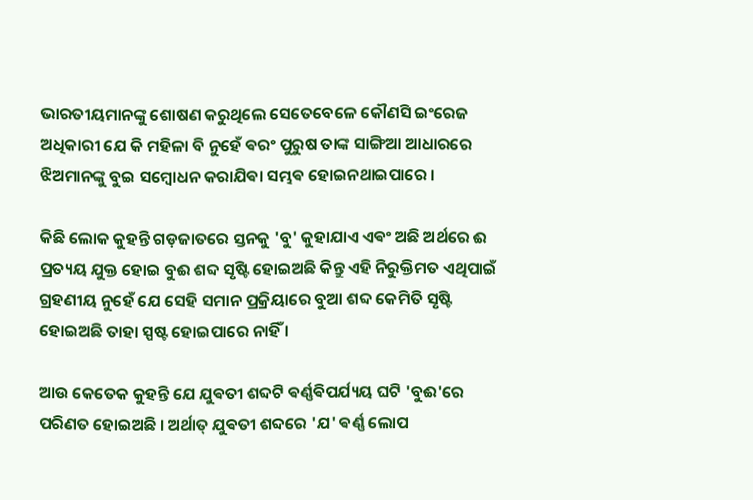ଭାରତୀୟମାନଙ୍କୁ ଶୋଷଣ କରୁଥିଲେ ସେତେବେଳେ କୌଣସି ଇଂରେଜ ଅଧିକାରୀ ଯେ କି ମହିଳା ବି ନୁହେଁ ଵରଂ ପୁରୁଷ ତାଙ୍କ ସାଙ୍ଗିଆ ଆଧାରରେ ଝିଅମାନଙ୍କୁ ବୁଇ ସମ୍ବୋଧନ କରାଯିଵା ସମ୍ଭଵ ହୋଇନଥାଇପାରେ ।

କିଛି ଲୋକ କୁହନ୍ତି ଗଡ଼ଜାତରେ ସ୍ତନକୁ 'ବୁ' କୁହାଯାଏ ଏଵଂ ଅଛି ଅର୍ଥରେ ଈ ପ୍ରତ୍ୟୟ ଯୁକ୍ତ ହୋଇ ବୁଈ ଶବ୍ଦ ସୃଷ୍ଟି ହୋଇଅଛି କିନ୍ତୁ ଏହି ନିରୁକ୍ତିମତ ଏଥିପାଇଁ ଗ୍ରହଣୀୟ ନୁହେଁ ଯେ ସେହି ସମାନ ପ୍ରକ୍ରିୟାରେ ବୁଆ ଶବ୍ଦ କେମିତି ସୃଷ୍ଟି ହୋଇଅଛି ତାହା ସ୍ପଷ୍ଟ ହୋଇପାରେ ନାହିଁ ।

ଆଉ କେତେକ କୁହନ୍ତି ଯେ ଯୁଵତୀ ଶବ୍ଦଟି ଵର୍ଣ୍ଣଵିପର୍ଯ୍ୟୟ ଘଟି 'ବୁଈ'ରେ ପରିଣତ ହୋଇଅଛି । ଅର୍ଥାତ୍ ଯୁଵତୀ ଶବ୍ଦରେ 'ଯ' ଵର୍ଣ୍ଣ ଲୋପ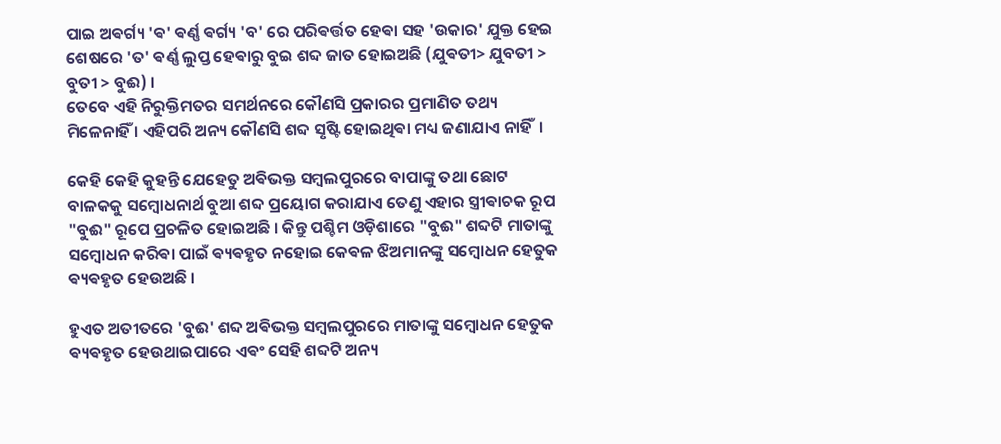ପାଇ ଅଵର୍ଗ୍ୟ 'ଵ' ଵର୍ଣ୍ଣ ଵର୍ଗ୍ୟ 'ବ' ରେ ପରିଵର୍ତ୍ତତ ହେଵା ସହ 'ଉକାର' ଯୁକ୍ତ ହେଇ ଶେଷରେ 'ତ' ଵର୍ଣ୍ଣ ଲୁପ୍ତ ହେଵାରୁ ବୁଇ ଶବ୍ଦ ଜାତ ହୋଇଅଛି (ଯୁଵତୀ> ଯୁବତୀ > ବୁତୀ > ବୁଈ) ।
ତେବେ ଏହି ନିରୁକ୍ତିମତର ସମର୍ଥନରେ କୌଣସି ପ୍ରକାରର ପ୍ରମାଣିତ ତଥ୍ୟ ମିଳେନାହିଁ । ଏହିପରି ଅନ୍ୟ କୌଣସି ଶବ୍ଦ ସୃଷ୍ଟି ହୋଇଥିଵା ମଧ୍ୟ ଜଣାଯାଏ ନାହିଁ ‌ ।

କେହି କେହି କୁହନ୍ତି ଯେହେତୁ ଅଵିଭକ୍ତ ସମ୍ବଲପୁରରେ ବାପାଙ୍କୁ ତଥା ଛୋଟ ବାଳକକୁ ସମ୍ବୋଧନାର୍ଥ ବୁଆ ଶବ୍ଦ ପ୍ରୟୋଗ କରାଯାଏ ତେଣୁ ଏହାର ସ୍ତ୍ରୀଵାଚକ ରୂପ "ବୁଈ" ରୂପେ ପ୍ରଚଳିତ ହୋଇଅଛି । କିନ୍ତୁ ପଶ୍ଚିମ ଓଡ଼ିଶାରେ "ବୁଈ" ଶବ୍ଦଟି ମାତାଙ୍କୁ ସମ୍ବୋଧନ କରିଵା ପାଇଁ ଵ୍ୟଵହୃତ ନହୋଇ କେଵଳ ଝିଅମାନଙ୍କୁ ସମ୍ବୋଧନ ହେତୁକ ଵ୍ୟଵହୃତ ହେଉଅଛି ।‌

ହୁଏତ ଅତୀତରେ 'ବୁଈ' ଶବ୍ଦ ଅଵିଭକ୍ତ ସମ୍ବଲପୁରରେ ମାତାଙ୍କୁ ସମ୍ବୋଧନ ହେତୁକ ଵ୍ୟଵହୃତ ହେଉଥାଇପାରେ ଏଵଂ ସେହି ଶବ୍ଦଟି ଅନ୍ୟ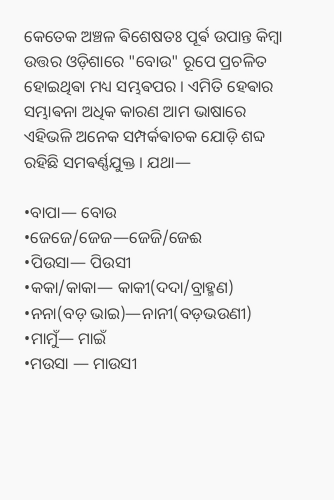କେତେକ ଅଞ୍ଚଳ ଵିଶେଷତଃ ପୂର୍ଵ ଉପାନ୍ତ କିମ୍ବା ଉତ୍ତର ଓଡ଼ିଶାରେ "ବୋଉ" ରୂପେ ପ୍ରଚଳିତ ହୋଇଥିଵା ମଧ୍ୟ ସମ୍ଭଵପର । ଏମିତି ହେଵାର ସମ୍ଭାଵନା ଅଧିକ କାରଣ ଆମ ଭାଷାରେ ଏହିଭଳି ଅନେକ ସମ୍ପର୍କଵାଚକ ଯୋଡ଼ି ଶବ୍ଦ ରହିଛି ସମଵର୍ଣ୍ଣଯୁକ୍ତ । ଯଥା—

•ବାପା— ବୋଉ
•ଜେଜେ/ଜେଜ—ଜେଜି/ଜେଈ
•ପିଉସା— ପିଉସୀ
•କକା/କାକା— କାକୀ(ଦଦା/ବ୍ରାହ୍ମଣ)
•ନନା(ବଡ଼ ଭାଇ)—ନାନୀ(ବଡ଼ଭଉଣୀ)
•ମାମୁଁ— ମାଇଁ
•ମଉସା — ମାଉସୀ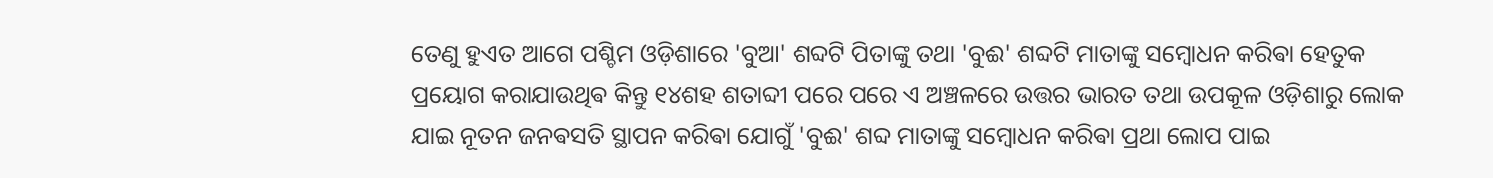ତେଣୁ ହୁଏତ ଆଗେ ପଶ୍ଚିମ ଓଡ଼ିଶାରେ 'ବୁଆ' ଶବ୍ଦଟି ପିତାଙ୍କୁ ତଥା 'ବୁଈ' ଶବ୍ଦଟି ମାତାଙ୍କୁ ସମ୍ବୋଧନ କରିଵା ହେତୁକ ପ୍ରୟୋଗ କରାଯାଉଥିଵ କିନ୍ତୁ ୧୪ଶହ ଶତାବ୍ଦୀ ପରେ ପରେ ଏ ଅଞ୍ଚଳରେ ଉତ୍ତର ଭାରତ ତଥା ଉପକୂଳ ଓଡ଼ିଶାରୁ ଲୋକ ଯାଇ ନୂତନ ଜନଵସତି ସ୍ଥାପନ କରିଵା ଯୋଗୁଁ 'ବୁଈ' ଶବ୍ଦ ମାତାଙ୍କୁ ସମ୍ବୋଧନ କରିଵା ପ୍ରଥା ଲୋପ ପାଇ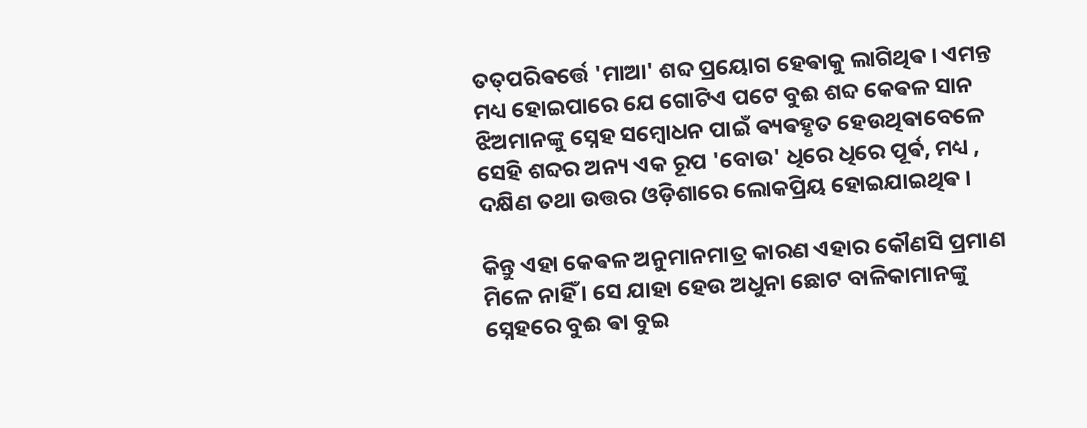ତତ୍‌ପରିଵର୍ତ୍ତେ 'ମାଆ' ଶବ୍ଦ ପ୍ରୟୋଗ ହେଵାକୁ ଲାଗିଥିଵ । ଏମନ୍ତ ମଧ୍ୟ ହୋଇପାରେ ଯେ ଗୋଟିଏ ପଟେ ବୁଈ ଶବ୍ଦ କେଵଳ ସାନ ଝିଅମାନଙ୍କୁ ସ୍ନେହ ସମ୍ବୋଧନ ପାଇଁ ଵ୍ୟଵହୃତ ହେଉଥିଵାବେଳେ ସେହି ଶବ୍ଦର ଅନ୍ୟ ଏକ ରୂପ 'ବୋଉ' ଧିରେ ଧିରେ ପୂର୍ଵ, ମଧ୍ୟ , ଦକ୍ଷିଣ ତଥା ଉତ୍ତର ଓଡ଼ିଶାରେ ଲୋକପ୍ରିୟ ହୋଇଯାଇଥିଵ ।

କିନ୍ତୁ ଏହା କେଵଳ ଅନୁମାନମାତ୍ର କାରଣ ଏହାର କୌଣସି ପ୍ରମାଣ ମିଳେ ନାହିଁ । ସେ ଯାହା ହେଉ ଅଧୁନା ଛୋଟ ବାଳିକାମାନଙ୍କୁ ସ୍ନେହରେ ବୁଈ ଵା ବୁଇ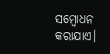ସମ୍ବୋଧନ କରାଯାଏ।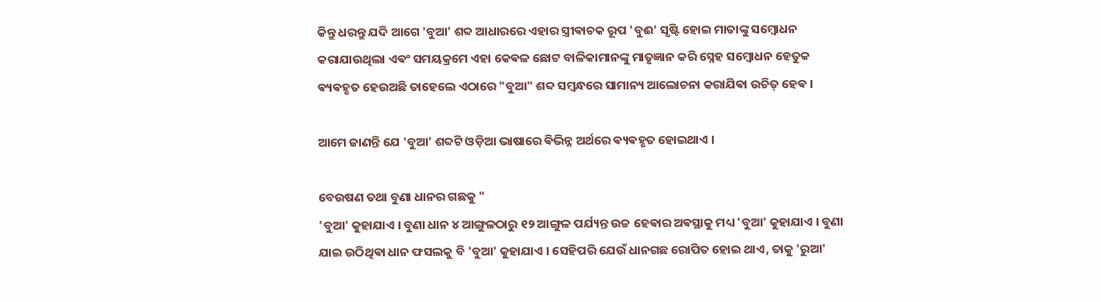କିନ୍ତୁ ଧରନ୍ତୁ ଯଦି ଆଗେ 'ବୁଆ' ଶବ୍ଦ ଆଧାରରେ ଏହାର ସ୍ତ୍ରୀଵାଚକ ରୂପ 'ବୁଈ' ସୃଷ୍ଟି ହୋଇ ମାତାଙ୍କୁ ସମ୍ବୋଧନ କରାଯାଉଥିଲା ଏଵଂ ସମୟକ୍ରମେ ଏହା କେଵଳ ଛୋଟ ବାଳିକାମାନଙ୍କୁ ମାତୃଜ୍ଞାନ କରି ସ୍ନେହ ସମ୍ବୋଧନ ହେତୁକ ଵ୍ୟଵହୃତ ହେଉଅଛି ତାହେଲେ ଏଠାରେ "ବୁଆ" ଶବ୍ଦ ସମ୍ବନ୍ଧରେ ସାମାନ୍ୟ ଆଲୋଚନା କରାଯିଵା ଉଚିତ୍ ହେଵ ।

ଆମେ ଜାଣନ୍ତି ଯେ 'ବୁଆ' ଶବ୍ଦଟି ଓଡ଼ିଆ ଭାଷାରେ ଵିଭିନ୍ନ ଅର୍ଥରେ ଵ୍ୟଵହୃତ ହୋଇଥାଏ ।

ବେଉଷଣ ତଥା ବୁଣା ଧାନର ଗଛକୁ "
'ବୁଆ' କୁହାଯାଏ । ବୁଣା ଧାନ ୪ ଆଙ୍ଗୁଳଠାରୁ ୧୨ ଆଙ୍ଗୁଳ ପର୍ଯ୍ୟନ୍ତ ଉଚ୍ଚ ହେଵାର ଅଵସ୍ଥାକୁ ମଧ୍ୟ 'ବୁଆ' କୁହାଯାଏ । ବୁଣା ଯାଇ ଉଠିଥିଵା ଧାନ ଫସଲକୁ ବି 'ବୁଆ' କୁହାଯାଏ । ସେହିପରି ଯେଉଁ ଧାନଗଛ ରୋପିତ ହୋଇ ଥାଏ, ତାକୁ 'ରୁଆ'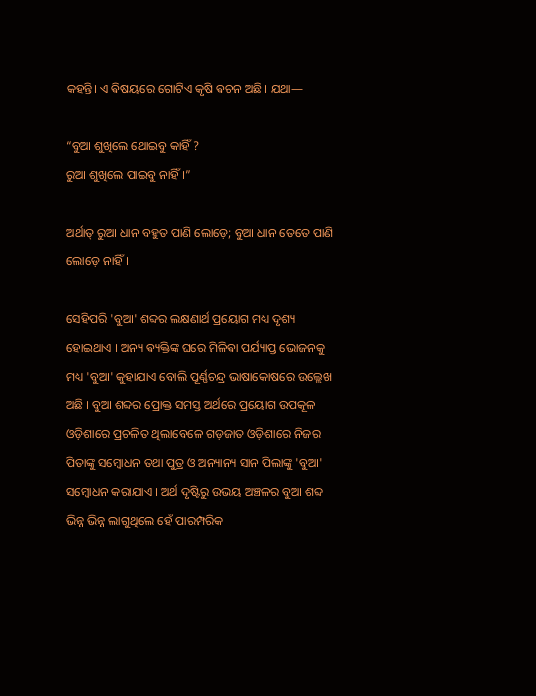କହନ୍ତି। ଏ ଵିଷୟରେ ଗୋଟିଏ କୃଷି ଵଚନ ଅଛି। ଯଥା—

“ବୁଆ ଶୁଖିଲେ ଥୋଇବୁ କାହିଁ ?
ରୁଆ ଶୁଖିଲେ ପାଇବୁ ନାହିଁ।”

ଅର୍ଥାତ୍ ରୁଆ ଧାନ ବହୁତ ପାଣି ଲୋଡ଼େ; ବୁଆ ଧାନ ତେତେ ପାଣି ଲୋଡ଼େ ନାହିଁ ।

ସେହିପରି 'ବୁଆ' ଶବ୍ଦର ଲକ୍ଷଣାର୍ଥ ପ୍ରୟୋଗ ମଧ୍ୟ ଦୃଶ୍ୟ ହୋଇଥାଏ । ଅନ୍ୟ ଵ୍ୟକ୍ତିଙ୍କ ଘରେ ମିଳିଵା ପର୍ଯ୍ୟାପ୍ତ ଭୋଜନକୁ ମଧ୍ୟ 'ବୁଆ' କୁହାଯାଏ ବୋଲି ପୂର୍ଣ୍ଣଚନ୍ଦ୍ର ଭାଷାକୋଷରେ ଉଲ୍ଲେଖ ଅଛି । ବୁଆ ଶବ୍ଦର ପ୍ରୋକ୍ତ ସମସ୍ତ ଅର୍ଥରେ ପ୍ରୟୋଗ ଉପକୂଳ ଓଡ଼ିଶାରେ ପ୍ରଚଳିତ ଥିଲାବେଳେ ଗଡ଼ଜାତ ଓଡ଼ିଶାରେ ନିଜର ପିତାଙ୍କୁ ସମ୍ବୋଧନ ତଥା ପୁତ୍ର ଓ ଅନ୍ୟାନ୍ୟ ସାନ ପିଲାଙ୍କୁ 'ବୁଆ' ସମ୍ବୋଧନ କରାଯାଏ । ଅର୍ଥ ଦୃଷ୍ଟିରୁ ଉଭୟ ଅଞ୍ଚଳର ବୁଆ ଶବ୍ଦ ଭିନ୍ନ ଭିନ୍ନ ଲାଗୁଥିଲେ ହେଁ ପାରମ୍ପରିକ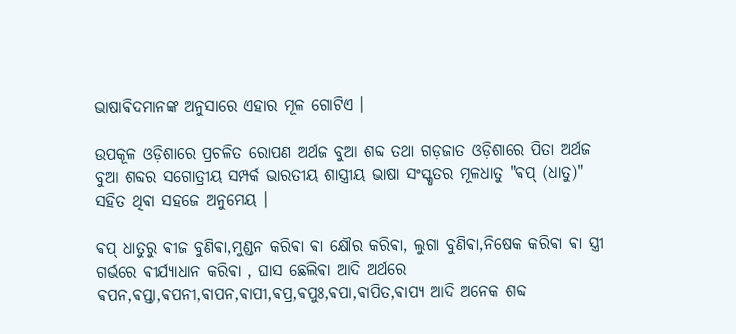ଭାଷାଵିଦମାନଙ୍କ ଅନୁସାରେ ଏହାର ମୂଳ ଗୋଟିଏ ।

ଉପକୂଳ ଓଡ଼ିଶାରେ ପ୍ରଚଳିତ ରୋପଣ ଅର୍ଥଜ ବୁଆ ଶବ୍ଦ ତଥା ଗଡ଼ଜାତ ଓଡ଼ିଶାରେ ପିତା ଅର୍ଥଜ ବୁଆ ଶବ୍ଦର ସଗୋତ୍ରୀୟ ସମ୍ପର୍କ ଭାରତୀୟ ଶାସ୍ତ୍ରୀୟ ଭାଷା ସଂସ୍କୃତର ମୂଳଧାତୁ "ଵପ୍ (ଧାତୁ)" ସହିତ ଥିଵା ସହଜେ ଅନୁମେୟ ।

ଵପ୍ ଧାତୁରୁ ଵୀଜ ବୁଣିଵା,ମୁଣ୍ଡନ କରିଵା ଵା କ୍ଷୌର କରିଵା, ଲୁଗା ବୁଣିଵା,ନିଷେକ କରିଵା ଵା ସ୍ତ୍ରୀ ଗର୍ଭରେ ଵୀର୍ଯ୍ୟାଧାନ କରିଵା , ଘାସ ଛେଲିଵା ଆଦି ଅର୍ଥରେ ଵପନ,ଵପ୍ତା,ଵପନୀ,ଵାପନ,ଵାପୀ,ଵପ୍ର,ଵପୁଃ,ଵପା,ଵାପିତ,ଵାପ୍ୟ ଆଦି ଅନେକ ଶବ୍ଦ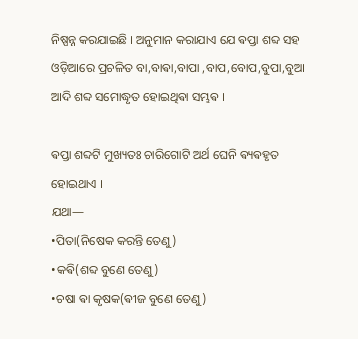ନିଷ୍ପନ୍ନ କରଯାଇଛି । ଅନୁମାନ କରାଯାଏ ଯେ ଵପ୍ତା ଶବ୍ଦ ସହ ଓଡ଼ିଆରେ ପ୍ରଚଳିତ ବା,ବାଵା,ବାପା ,ବାପ,ବୋପ,ବୁପା,ବୁଆ ଆଦି ଶବ୍ଦ ସମୋଦ୍ଧୃତ ହୋଇଥିଵା ସମ୍ଭଵ ।

ଵପ୍ତା ଶବ୍ଦଟି ମୁଖ୍ୟତଃ ଚାରିଗୋଟି ଅର୍ଥ ଘେନି ଵ୍ୟଵହୃତ ହୋଇଥାଏ ।
ଯଥା—
•ପିତା(ନିଷେକ କରନ୍ତି ତେଣୁ)
•କଵି(ଶବ୍ଦ ବୁଣେ ତେଣୁ)
•ଚଷା ଵା କୃଷକ(ଵୀଜ ବୁଣେ ତେଣୁ)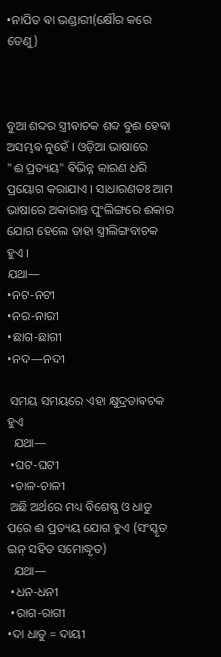•ନାପିତ ଵା ଭଣ୍ଡାରୀ(କ୍ଷୌର କରେ ତେଣୁ)



ବୁଆ ଶବ୍ଦର ସ୍ତ୍ରୀଵାଚକ ଶବ୍ଦ ବୁଈ ହେଵା ଅସମ୍ଭଵ ନୁହେଁ । ଓଡ଼ିଆ ଭାଷାରେ
"ଈ ପ୍ରତ୍ୟୟ" ଵିଭିନ୍ନ କାରଣ ଧରି ପ୍ରୟୋଗ କରାଯାଏ । ସାଧାରଣତଃ ଆମ ଭାଷାରେ ଅକାରାନ୍ତ ପୁଂଲିଙ୍ଗରେ ଈକାର ଯୋଗ ହେଲେ ତାହା ସ୍ତ୍ରୀଲିଙ୍ଗବାଚକ ହୁଏ ।
ଯଥା—
•ନଟ-ନଟୀ
•ନର-ନାରୀ
•ଛାଗ-ଛାଗୀ
•ନଦ—ନଦୀ

 ସମୟ ସମୟରେ ଏହା କ୍ଷୁଦ୍ରତାଵଚକ ହୁଏ
  ଯଥା—
 •ଘଟ-ଘଟୀ
 •ଚାଳ-ଚାଳୀ
 ଅଛି ଅର୍ଥରେ ମଧ୍ୟ ବିଶେଷ୍ଯ ଓ ଧାତୁ ପରେ ଈ ପ୍ରତ୍ୟୟ ଯୋଗ ହୁଏ (ସଂସ୍କୃତ ଇନ୍ ସହିତ ସମୋଦ୍ଧୃତ)
  ଯଥା—
 •ଧନ-ଧନୀ
 •ରାଗ-ରାଗୀ
•ଦା ଧାତୁ = ଦାୟୀ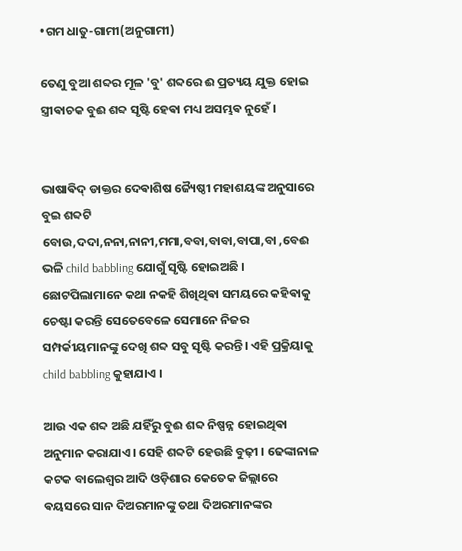•ଗମ ଧାତୁ-ଗାମୀ(ଅନୁଗାମୀ)

ତେଣୁ ବୁଆ ଶବ୍ଦର ମୂଳ 'ବୁ' ଶବ୍ଦରେ ଈ ପ୍ରତ୍ୟୟ ଯୁକ୍ତ ହୋଇ ସ୍ତ୍ରୀଵାଚକ ବୁଈ ଶବ୍ଦ ସୃଷ୍ଟି ହେଵା ମଧ୍ୟ ଅସମ୍ଭଵ ନୁହେଁ ।


ଭାଷାଵିଦ୍ ଡାକ୍ତର ଦେଵାଶିଷ ଜ୍ୟୈଷ୍ଠୀ ମହାଶୟଙ୍କ ଅନୁସାରେ ବୁଇ ଶବ୍ଦଟି ବୋଉ,ଦଦା,ନନା,ନାନୀ,ମମା,ବବା,ବାବା,ବାପା,ବା ,ବେଈ ଭଳି child babbling ଯୋଗୁଁ ସୃଷ୍ଟି ହୋଇଅଛି । ଛୋଟପିଲାମାନେ କଥା ନକହି ଶିଖିଥିଵା ସମୟରେ କହିଵାକୁ ଚେଷ୍ଟା କରନ୍ତି ସେତେବେଳେ ସେମାନେ ନିଜର ସମ୍ପର୍କୀୟମାନଙ୍କୁ ଦେଖି ଶବ୍ଦ ସବୁ ସୃଷ୍ଟି କରନ୍ତି। ଏହି ପ୍ରକ୍ରିୟାକୁ child babbling କୁହାଯାଏ ।

ଆଉ ଏକ ଶବ୍ଦ ଅଛି ଯହିଁରୁ ବୁଈ ଶବ୍ଦ ନିଷ୍ପନ୍ନ ହୋଇଥିଵା ଅନୁମାନ କରାଯାଏ । ସେହି ଶବ୍ଦଟି ହେଉଛି ବୁଢ଼ୀ । ଢେଙ୍କାନାଳ କଟକ ବାଲେଶ୍ଵର ଆଦି ଓଡ଼ିଶାର କେତେକ ଜିଲ୍ଲାରେ ଵୟସରେ ସାନ ଦିଅରମାନଙ୍କୁ ତଥା ଦିଅରମାନଙ୍କର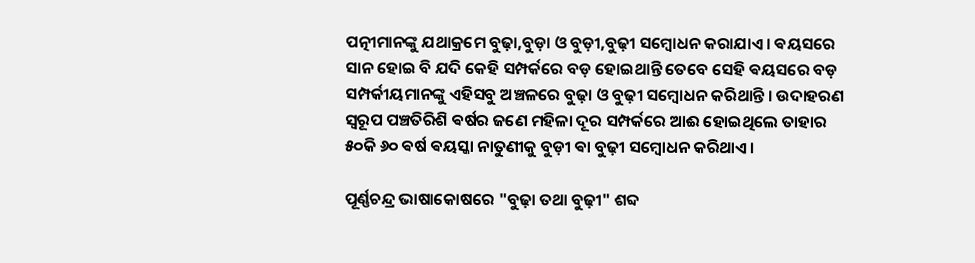ପତ୍ନୀମାନଙ୍କୁ ଯଥାକ୍ରମେ ବୁଢ଼ା,ବୁଡ଼ା ଓ ବୁଡ଼ୀ,ବୁଢ଼ୀ ସମ୍ବୋଧନ କରାଯାଏ । ଵୟସରେ ସାନ ହୋଇ ବି ଯଦି କେହି ସମ୍ପର୍କରେ ବଡ଼ ହୋଇଥାନ୍ତି ତେବେ ସେହି ଵୟସରେ ବଡ଼ ସମ୍ପର୍କୀୟମାନଙ୍କୁ ଏହିସବୁ ଅଞ୍ଚଳରେ ବୁଢ଼ା ଓ ବୁଢ଼ୀ ସମ୍ବୋଧନ କରିଥାନ୍ତି । ଉଦାହରଣ ସ୍ୱରୂପ ପଞ୍ଚତିରିଶି ଵର୍ଷର ଜଣେ ମହିଳା ଦୂର ସମ୍ପର୍କରେ ଆଈ ହୋଇଥିଲେ ତାହାର ୫୦କି ୬୦ ଵର୍ଷ ଵୟସ୍କା ନାତୁଣୀକୁ ବୁଡ଼ୀ ଵା ବୁଢ଼ୀ ସମ୍ବୋଧନ କରିଥାଏ ।

ପୂର୍ଣ୍ଣଚନ୍ଦ୍ର ଭାଷାକୋଷରେ "ବୁଢ଼ା ତଥା ବୁଢ଼ୀ" ଶବ୍ଦ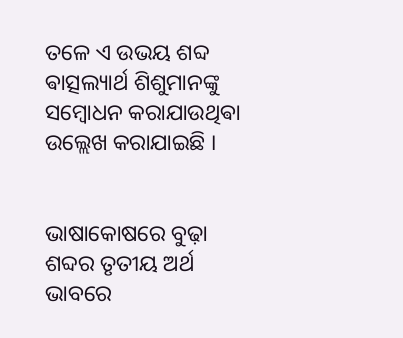ତଳେ ଏ ଉଭୟ ଶବ୍ଦ ଵାତ୍ସଲ୍ୟାର୍ଥ ଶିଶୁମାନଙ୍କୁ ସମ୍ବୋଧନ କରାଯାଉଥିଵା ଉଲ୍ଲେଖ କରାଯାଇଛି ।


ଭାଷାକୋଷରେ ବୁଢ଼ା ଶବ୍ଦର ତୃତୀୟ ଅର୍ଥ ଭାବରେ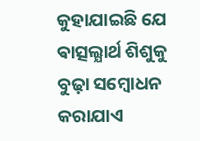କୁହାଯାଇଛି ଯେ ଵାତ୍ସଲ୍ଯାର୍ଥ ଶିଶୁକୁ ବୁଢ଼ା ସମ୍ବୋଧନ କରାଯାଏ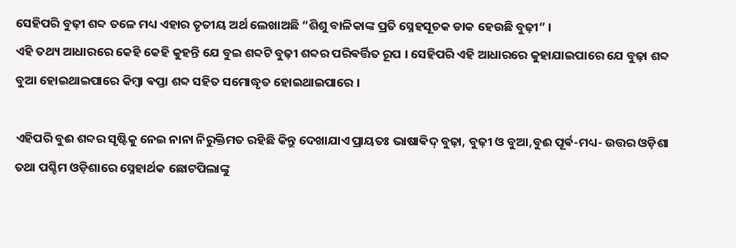ସେହିପରି ବୁଢ଼ୀ ଶବ୍ଦ ତଳେ ମଧ୍ୟ ଏହାର ତୃତୀୟ ଅର୍ଥ ଲେଖାଅଛି “ଶିଶୁ ବାଳିକାଙ୍କ ପ୍ରତି ସ୍ନେହସୂଚକ ଡାକ ହେଉଛି ବୁଢ଼ୀ” ।
ଏହି ତଥ୍ୟ ଆଧାରରେ କେହି କେହି କୁହନ୍ତି ଯେ ବୁଇ ଶବ୍ଦଟି ବୁଢ଼ୀ ଶବ୍ଦର ପରିଵର୍ତ୍ତିତ ରୂପ । ସେହିପରି ଏହି ଆଧାରରେ କୁହାଯାଇପାରେ ଯେ ବୁଢ଼ା ଶବ୍ଦ ବୁଆ ହୋଇଥାଇପାରେ କିମ୍ବା ଵପ୍ତା ଶବ୍ଦ ସହିତ ସମୋଦ୍ଧୃତ ହୋଇଥାଇପାରେ ।

ଏହିପରି ବୁଈ ଶବ୍ଦର ସୃଷ୍ଟିକୁ ନେଇ ନାନା ନିରୁକ୍ତିମତ ରହିଛି କିନ୍ତୁ ଦେଖାଯାଏ ପ୍ରାୟତଃ ଭାଷାଵିଦ୍ ବୁଢ଼ା, ବୁଢ଼ୀ ଓ ବୁଆ,ବୁଈ ପୂର୍ଵ-ମଧ୍ୟ- ଉତ୍ତର ଓଡ଼ିଶା ତଥା ପଶ୍ଚିମ ଓଡ଼ିଶାରେ ସ୍ନେହାର୍ଥକ ଛୋଟପିଲାଙ୍କୁ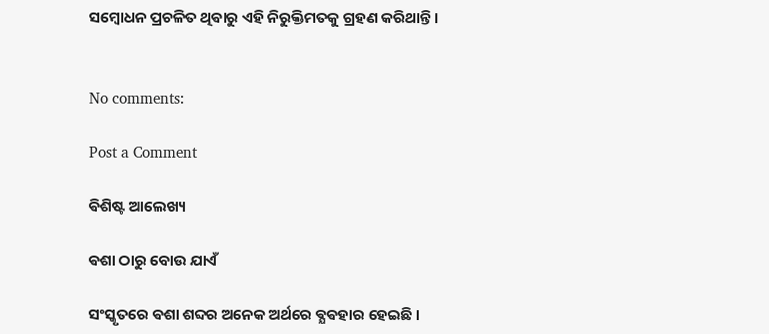ସମ୍ବୋଧନ ପ୍ରଚଳିତ ଥିଵାରୁ ଏହି ନିରୁକ୍ତିମତକୁ ଗ୍ରହଣ କରିଥାନ୍ତି ‌।


No comments:

Post a Comment

ଵିଶିଷ୍ଟ ଆଲେଖ୍ୟ

ଵଶା ଠାରୁ ବୋଉ ଯାଏଁ

ସଂସ୍କୃତରେ ଵଶା ଶବ୍ଦର ଅନେକ ଅର୍ଥରେ ଵ୍ଯଵହାର ହେଇଛି ।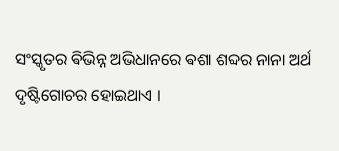ସଂସ୍କୃତର ଵିଭିନ୍ନ ଅଭିଧାନରେ ଵଶା ଶବ୍ଦର ନାନା ଅର୍ଥ ଦୃଷ୍ଟିଗୋଚର ହୋଇଥାଏ ।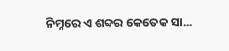ନିମ୍ନରେ ଏ ଶବ୍ଦର କେତେକ ସା...